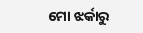ମୋ ଝର୍କାରୁ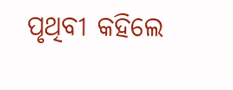ପୃଥିବୀ କହିଲେ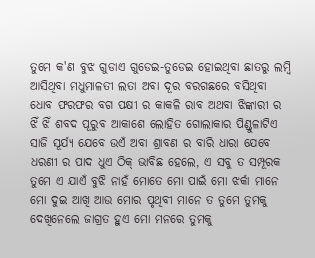ତୁମେ କ'ଣ ବୁଝ ଗୁଡାଏ ଗୁଡେଇ-ତୁଡେଇ ହୋଇଥିବା ଛାତରୁ ଲମ୍ବି ଆସିଥିବା ମଧୁମାଳତୀ ଲତା ଅବା ଦୂର ବରଗଛରେ ବସିଥିବା ଧୋବ ଫରଫର ବଗ ପକ୍ଷୀ ର କାକଳି ରାବ ଅଥବା ଝିଙ୍କାରୀ ର ଝିଁ ଝିଁ ଶବଦ ପୂରୁବ ଆକାଶେ ଲୋହିତ ଗୋଲାକାର ପିଣ୍ଡୁଳାଟିଏ ସାଜି ସୂର୍ଯ୍ୟ ଯେବେ ଉଏଁ ଅବା ଶ୍ରାବଣ ର ବାରି ଧାରା ଯେବେ ଧରଣୀ ର ପାଦ ଧୁଏ ଠିକ୍ ଭାବିଛ ହେଲେ, ଏ ସବୁ ତ ସମ୍ପୂରକ ତୁମେ ଏ ଯାଏଁ ବୁଝି ନାହଁ ମୋତେ ମୋ ପାଇଁ ମୋ ଝର୍କା ମାନେ ମୋ ଦୁଇ ଆଖି ଆଉ ମୋର ପୃଥିବୀ ମାନେ ତ ତୁମେ ତୁମକୁ ଦେଖିନେଲେ ଜାଗ୍ରତ ହୁଏ ମୋ ମନରେ ତୁମକୁ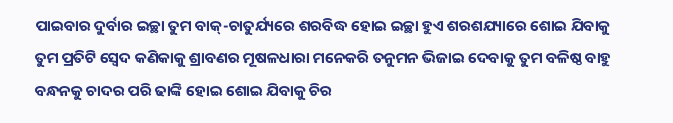ପାଇବାର ଦୁର୍ବାର ଇଚ୍ଛା ତୁମ ବାକ୍-ଚାତୁର୍ଯ୍ୟରେ ଶରବିଦ୍ଧ ହୋଇ ଇଚ୍ଛା ହୁଏ ଶରଶଯ୍ୟାରେ ଶୋଇ ଯିବାକୁ ତୁମ ପ୍ରତିଟି ସ୍ୱେଦ କଣିକାକୁ ଶ୍ରାବଣର ମୂଷଳଧାରା ମନେକରି ତନୁମନ ଭିଜାଇ ଦେବାକୁ ତୁମ ବଳିଷ୍ଠ ବାହୁ ବନ୍ଧନକୁ ଚାଦର ପରି ଢାଙ୍କି ହୋଇ ଶୋଇ ଯିବାକୁ ଚିର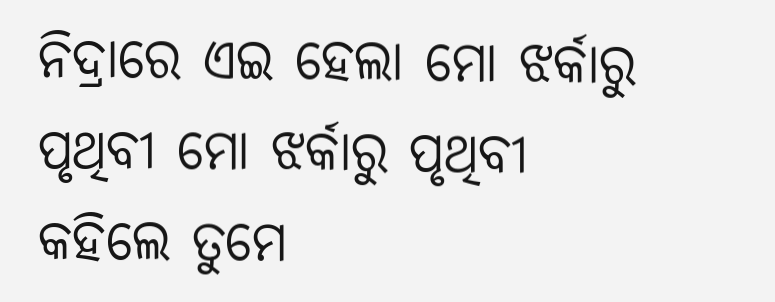ନିଦ୍ରାରେ ଏଇ ହେଲା ମୋ ଝର୍କାରୁ ପୃଥିବୀ ମୋ ଝର୍କାରୁ ପୃଥିବୀ କହିଲେ ତୁମେ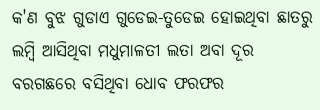କ'ଣ ବୁଝ ଗୁଡାଏ ଗୁଡେଇ-ତୁଡେଇ ହୋଇଥିବା ଛାତରୁ ଲମ୍ବି ଆସିଥିବା ମଧୁମାଳତୀ ଲତା ଅବା ଦୂର ବରଗଛରେ ବସିଥିବା ଧୋବ ଫରଫର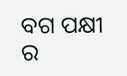ବଗ ପକ୍ଷୀ ର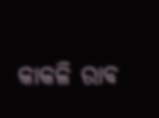କାକଳି ରାବ